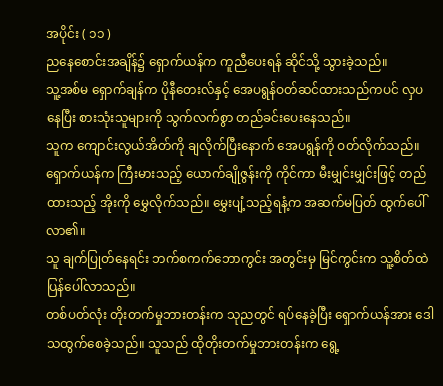အပိုင်း ( ၁၁ )
ညနေစောင်းအချိန်၌ ရှောက်ယန်က ကူညီပေးရန် ဆိုင်သို့ သွားခဲ့သည်။
သူ့အစ်မ ရှောက်ချန်က ပိုနီတေးလ်နှင့် အေပရွန်ဝတ်ဆင်ထားသည်ကပင် လှပနေပြီး စားသုံးသူများကို သွက်လက်စွာ တည်ခင်းပေးနေသည်။
သူက ကျောင်းလွယ်အိတ်ကို ချလိုက်ပြီးနောက် အေပရွန်ကို ဝတ်လိုက်သည်။ ရှောက်ယန်က ကြီးမားသည့် ယောက်ချိုဇွန်းကို ကိုင်ကာ မီးမျှင်းမျှင်းဖြင့် တည်ထားသည့် အိုးကို မွှေလိုက်သည်။ မွှေးပျံ့သည့်ရနံ့က အဆက်မပြတ် ထွက်ပေါ်လာ၏။
သူ ချက်ပြုတ်နေရင်း ဘက်စကက်ဘောကွင်း အတွင်းမှ မြင်ကွင်းက သူ့စိတ်ထဲ ပြန်ပေါ်လာသည်။
တစ်ပတ်လုံး တိုးတက်မှုဘားတန်းက သုညတွင် ရပ်နေခဲ့ပြီး ရှောက်ယန်အား ဒေါသထွက်စေခဲ့သည်။ သူသည် ထိုတိုးတက်မှုဘားတန်းက ရွေ့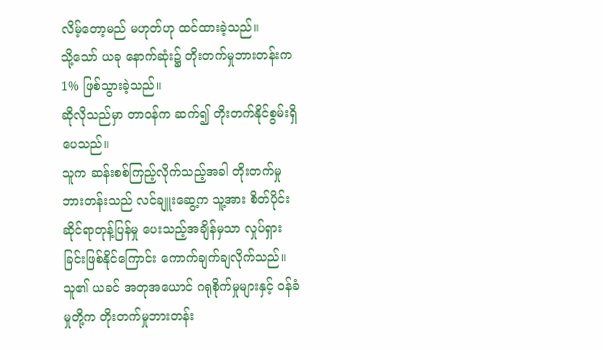လိမ့်တော့မည် မဟုတ်ဟု ထင်ထားခဲ့သည်။
သို့သော် ယခု နောက်ဆုံး၌ တိုးတက်မှုဘားတန်းက 1% ဖြစ်သွားခဲ့သည်။
ဆိုလိုသည်မှာ တာဝန်က ဆက်၍ တိုးတက်နိုင်စွမ်းရှိပေသည်။
သူက ဆန်းစစ်ကြည့်လိုက်သည့်အခါ တိုးတက်မှုဘားတန်းသည် လင်ချူးဆွေ့က သူ့အား စိတ်ပိုင်းဆိုင်ရာတုန့်ပြန်မှု ပေးသည့်အချိန်မှသာ လှုပ်ရှားခြင်းဖြစ်နိုင်ကြောင်း ကောက်ချက်ချလိုက်သည်။
သူ၏ ယခင် အတုအယောင် ဂရုစိုက်မှုများနှင့် ဝန်ခံမှုတို့က တိုးတက်မှုဘားတန်း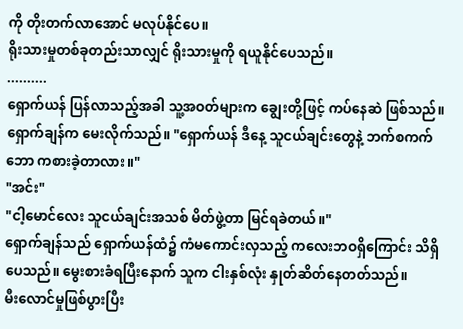ကို တိုးတက်လာအောင် မလုပ်နိုင်ပေ။
ရိုးသားမှုတစ်ခုတည်းသာလျှင် ရိုးသားမှုကို ရယူနိုင်ပေသည်။
..........
ရှောက်ယန် ပြန်လာသည့်အခါ သူ့အဝတ်များက ချွေးတို့ဖြင့် ကပ်နေဆဲ ဖြစ်သည်။ ရှောက်ချန်က မေးလိုက်သည်။ "ရှောက်ယန် ဒီနေ့ သူငယ်ချင်းတွေနဲ့ ဘက်စကက်ဘော ကစားခဲ့တာလား။"
"အင်း"
"ငါ့မောင်လေး သူငယ်ချင်းအသစ် မိတ်ဖွဲ့တာ မြင်ရခဲတယ်။"
ရှောက်ချန်သည် ရှောက်ယန်ထံ၌ ကံမကောင်းလှသည့် ကလေးဘဝရှိကြောင်း သိရှိပေသည်။ မွေးစားခံရပြီးနောက် သူက ငါးနှစ်လုံး နှုတ်ဆိတ်နေတတ်သည်။
မီးလောင်မှုဖြစ်ပွားပြီး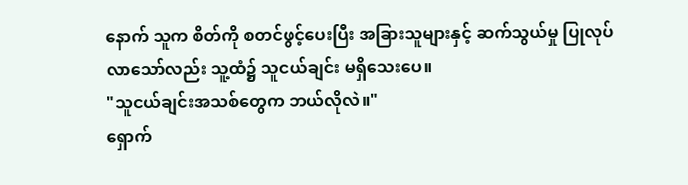နောက် သူက စိတ်ကို စတင်ဖွင့်ပေးပြီး အခြားသူများနှင့် ဆက်သွယ်မှု ပြုလုပ်လာသော်လည်း သူ့ထံ၌ သူငယ်ချင်း မရှိသေးပေ။
"သူငယ်ချင်းအသစ်တွေက ဘယ်လိုလဲ။"
ရှောက်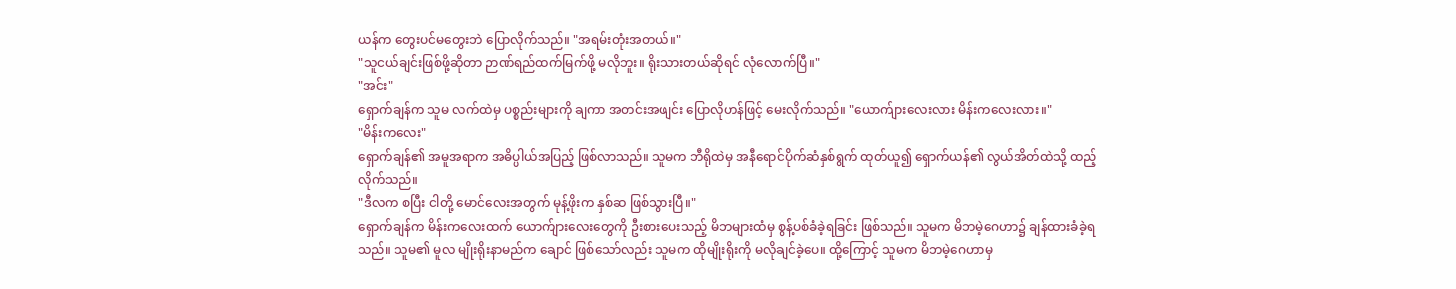ယန်က တွေးပင်မတွေးဘဲ ပြောလိုက်သည်။ "အရမ်းတုံးအတယ်။"
"သူငယ်ချင်းဖြစ်ဖို့ဆိုတာ ဉာဏ်ရည်ထက်မြက်ဖို့ မလိုဘူး။ ရိုးသားတယ်ဆိုရင် လုံလောက်ပြီ။"
"အင်း"
ရှောက်ချန်က သူမ လက်ထဲမှ ပစ္စည်းများကို ချကာ အတင်းအဖျင်း ပြောလိုဟန်ဖြင့် မေးလိုက်သည်။ "ယောက်ျားလေးလား မိန်းကလေးလား။"
"မိန်းကလေး"
ရှောက်ချန်၏ အမူအရာက အဓိပ္ပါယ်အပြည့် ဖြစ်လာသည်။ သူမက ဘီရိုထဲမှ အနီရောင်ပိုက်ဆံနှစ်ရွက် ထုတ်ယူ၍ ရှောက်ယန်၏ လွယ်အိတ်ထဲသို့ ထည့်လိုက်သည်။
"ဒီလက စပြီး ငါတို့ မောင်လေးအတွက် မုန့်ဖိုးက နှစ်ဆ ဖြစ်သွားပြီ။"
ရှောက်ချန်က မိန်းကလေးထက် ယောက်ျားလေးတွေကို ဦးစားပေးသည့် မိဘများထံမှ စွန့်ပစ်ခံခဲ့ရခြင်း ဖြစ်သည်။ သူမက မိဘမဲ့ဂေဟာ၌ ချန်ထားခံခဲ့ရသည်။ သူမ၏ မူလ မျိုးရိုးနာမည်က ချောင် ဖြစ်သော်လည်း သူမက ထိုမျိုးရိုးကို မလိုချင်ခဲ့ပေ။ ထို့ကြောင့် သူမက မိဘမဲ့ဂေဟာမှ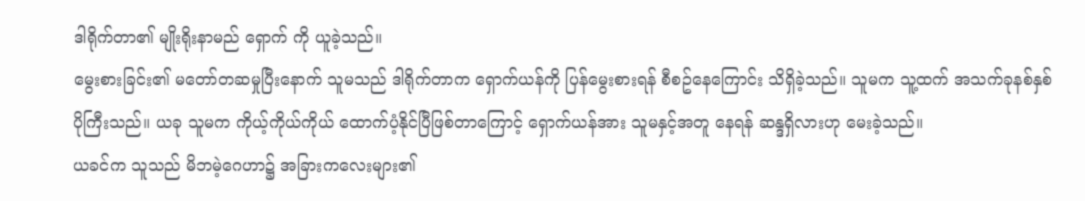ဒါရိုက်တာ၏ မျိုးရိုးနာမည် ရှောက် ကို ယူခဲ့သည်။
မွေးစားခြင်း၏ မတော်တဆမှုပြီးနောက် သူမသည် ဒါရိုက်တာက ရှောက်ယန်ကို ပြန်မွေးစားရန် စီစဥ်နေကြောင်း သိရှိခဲ့သည်။ သူမက သူ့ထက် အသက်ခုနစ်နှစ် ပိုကြီးသည်။ ယခု သူမက ကိုယ့်ကိုယ်ကိုယ် ထောက်ပံ့နိုင်ပြီဖြစ်တာကြောင့် ရှောက်ယန်အား သူမနှင့်အတူ နေရန် ဆန္ဒရှိလားဟု မေးခဲ့သည်။
ယခင်က သူသည် မိဘမဲ့ဂေဟာ၌ အခြားကလေးများ၏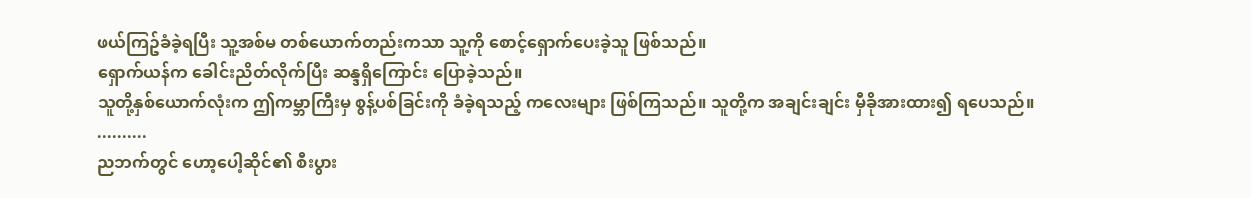ဖယ်ကြဥ်ခံခဲ့ရပြီး သူ့အစ်မ တစ်ယောက်တည်းကသာ သူ့ကို စောင့်ရှောက်ပေးခဲ့သူ ဖြစ်သည်။
ရှောက်ယန်က ခေါင်းညိတ်လိုက်ပြီး ဆန္ဒရှိကြောင်း ပြောခဲ့သည်။
သူတို့နှစ်ယောက်လုံးက ဤကမ္ဘာကြီးမှ စွန့်ပစ်ခြင်းကို ခံခဲ့ရသည့် ကလေးများ ဖြစ်ကြသည်။ သူတို့က အချင်းချင်း မှီခိုအားထား၍ ရပေသည်။
..........
ညဘက်တွင် ဟော့ပေါ့ဆိုင်၏ စီးပွား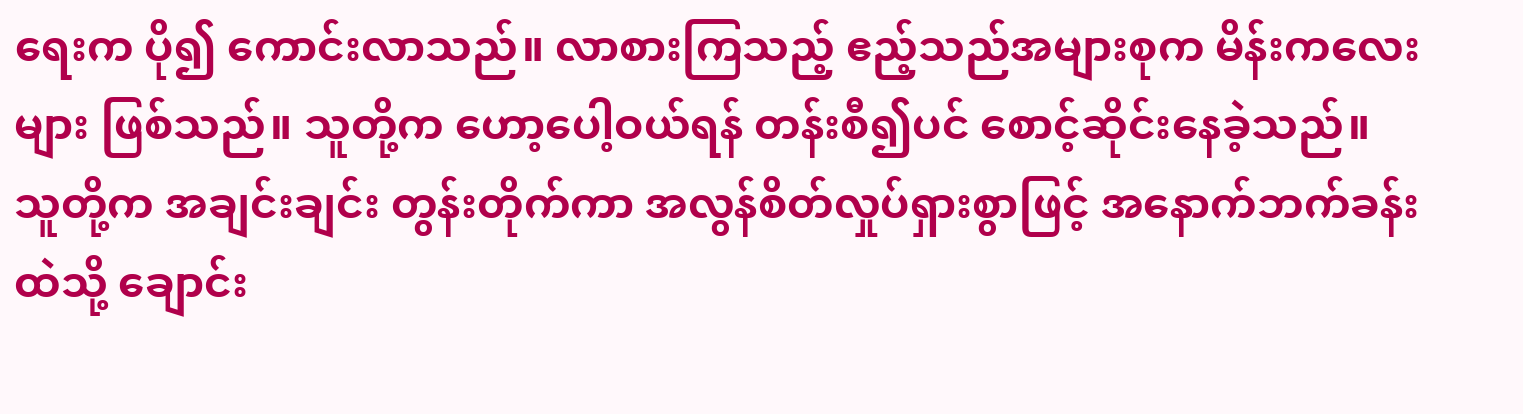ရေးက ပို၍ ကောင်းလာသည်။ လာစားကြသည့် ဧည့်သည်အများစုက မိန်းကလေးများ ဖြစ်သည်။ သူတို့က ဟော့ပေါ့ဝယ်ရန် တန်းစီ၍ပင် စောင့်ဆိုင်းနေခဲ့သည်။
သူတို့က အချင်းချင်း တွန်းတိုက်ကာ အလွန်စိတ်လှုပ်ရှားစွာဖြင့် အနောက်ဘက်ခန်းထဲသို့ ချောင်း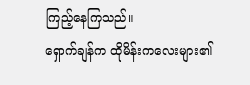ကြည့်နေကြသည်။
ရှောက်ချန်က ထိုမိန်းကလေးများ၏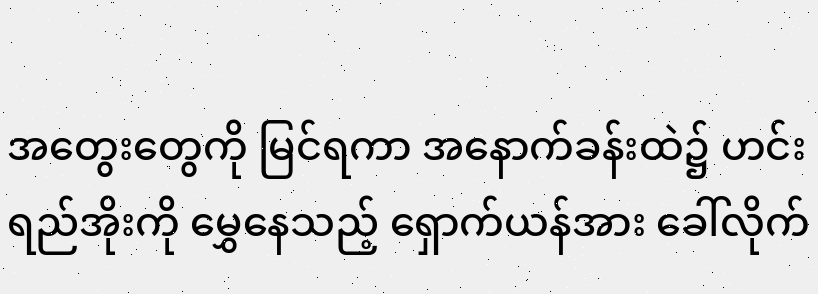အတွေးတွေကို မြင်ရကာ အနောက်ခန်းထဲ၌ ဟင်းရည်အိုးကို မွှေနေသည့် ရှောက်ယန်အား ခေါ်လိုက်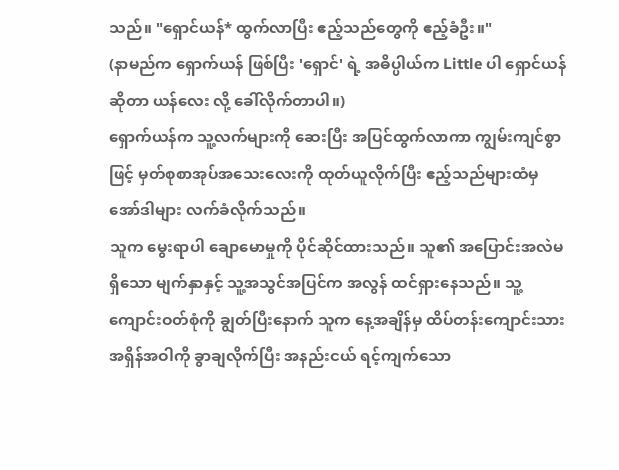သည်။ "ရှောင်ယန်* ထွက်လာပြီး ဧည့်သည်တွေကို ဧည့်ခံဦး။"
(နာမည်က ရှောက်ယန် ဖြစ်ပြီး 'ရှောင်' ရဲ့ အဓိပ္ပါယ်က Little ပါ ရှောင်ယန် ဆိုတာ ယန်လေး လို့ ခေါ်လိုက်တာပါ။)
ရှောက်ယန်က သူ့လက်များကို ဆေးပြီး အပြင်ထွက်လာကာ ကျွမ်းကျင်စွာဖြင့် မှတ်စုစာအုပ်အသေးလေးကို ထုတ်ယူလိုက်ပြီး ဧည့်သည်များထံမှ အော်ဒါများ လက်ခံလိုက်သည်။
သူက မွေးရာပါ ချောမောမှုကို ပိုင်ဆိုင်ထားသည်။ သူ၏ အပြောင်းအလဲမရှိသော မျက်နှာနှင့် သူ့အသွင်အပြင်က အလွန် ထင်ရှားနေသည်။ သူ့ကျောင်းဝတ်စုံကို ချွတ်ပြီးနောက် သူက နေ့အချိန်မှ ထိပ်တန်းကျောင်းသား အရှိန်အဝါကို ခွာချလိုက်ပြီး အနည်းငယ် ရင့်ကျက်သော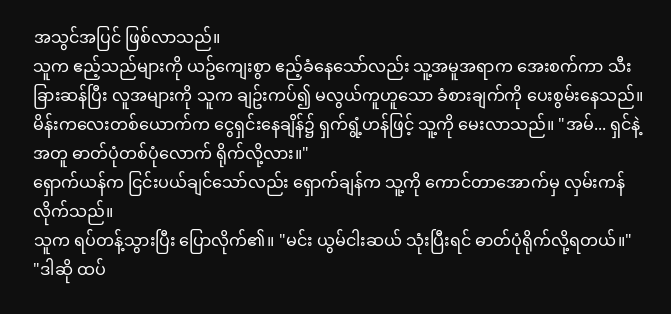အသွင်အပြင် ဖြစ်လာသည်။
သူက ဧည့်သည်များကို ယဥ်ကျေးစွာ ဧည့်ခံနေသော်လည်း သူ့အမူအရာက အေးစက်ကာ သီးခြားဆန်ပြီး လူအများကို သူက ချဥ်းကပ်၍ မလွယ်ကူဟူသော ခံစားချက်ကို ပေးစွမ်းနေသည်။
မိန်းကလေးတစ်ယောက်က ငွေရှင်းနေချိန်၌ ရှက်ရွံ့ဟန်ဖြင့် သူ့ကို မေးလာသည်။ "အမ်... ရှင်နဲ့အတူ ဓာတ်ပုံတစ်ပုံလောက် ရိုက်လို့လား။"
ရှောက်ယန်က ငြင်းပယ်ချင်သော်လည်း ရှောက်ချန်က သူ့ကို ကောင်တာအောက်မှ လှမ်းကန်လိုက်သည်။
သူက ရပ်တန့်သွားပြီး ပြောလိုက်၏။ "မင်း ယွမ်ငါးဆယ် သုံးပြီးရင် ဓာတ်ပုံရိုက်လို့ရတယ်။"
"ဒါဆို ထပ်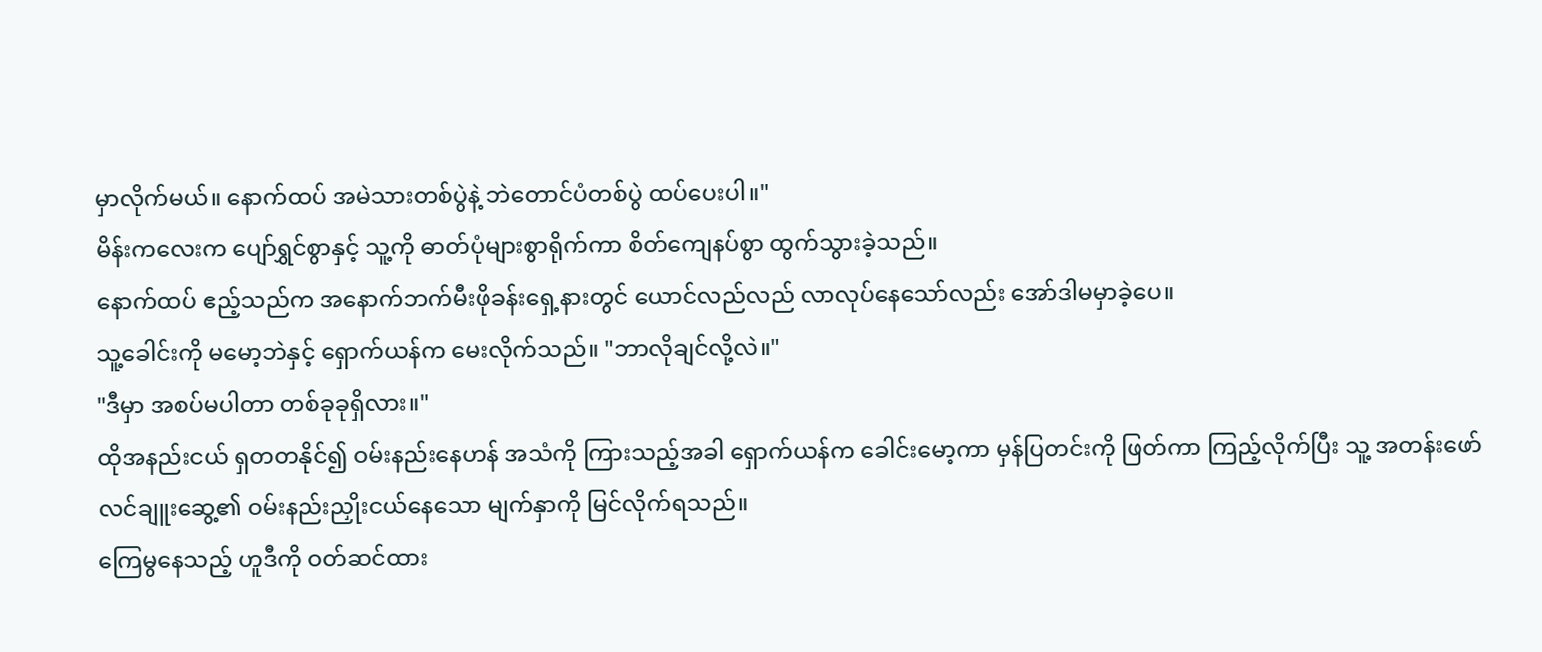မှာလိုက်မယ်။ နောက်ထပ် အမဲသားတစ်ပွဲနဲ့ ဘဲတောင်ပံတစ်ပွဲ ထပ်ပေးပါ။"
မိန်းကလေးက ပျော်ရွှင်စွာနှင့် သူ့ကို ဓာတ်ပုံများစွာရိုက်ကာ စိတ်ကျေနပ်စွာ ထွက်သွားခဲ့သည်။
နောက်ထပ် ဧည့်သည်က အနောက်ဘက်မီးဖိုခန်းရှေ့နားတွင် ယောင်လည်လည် လာလုပ်နေသော်လည်း အော်ဒါမမှာခဲ့ပေ။
သူ့ခေါင်းကို မမော့ဘဲနှင့် ရှောက်ယန်က မေးလိုက်သည်။ "ဘာလိုချင်လို့လဲ။"
"ဒီမှာ အစပ်မပါတာ တစ်ခုခုရှိလား။"
ထိုအနည်းငယ် ရှတတနိုင်၍ ဝမ်းနည်းနေဟန် အသံကို ကြားသည့်အခါ ရှောက်ယန်က ခေါင်းမော့ကာ မှန်ပြတင်းကို ဖြတ်ကာ ကြည့်လိုက်ပြီး သူ့ အတန်းဖော် လင်ချူးဆွေ့၏ ဝမ်းနည်းညှိုးငယ်နေသော မျက်နှာကို မြင်လိုက်ရသည်။
ကြေမွနေသည့် ဟူဒီကို ဝတ်ဆင်ထား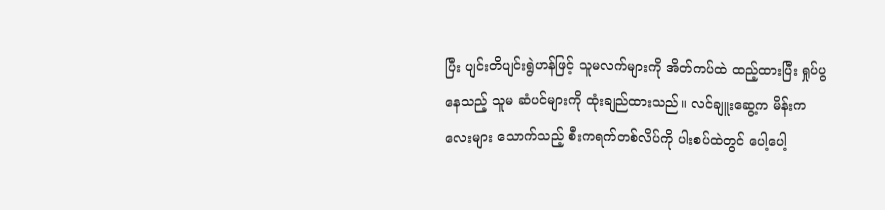ပြီး ပျင်းတိပျင်းရွဲဟန်ဖြင့် သူမလက်များကို အိတ်ကပ်ထဲ ထည့်ထားပြီး ရှုပ်ပွနေသည့် သူမ ဆံပင်များကို ထုံးချည်ထားသည်။ လင်ချူးဆွေ့က မိန်းကလေးများ သောက်သည့် စီးကရက်တစ်လိပ်ကို ပါးစပ်ထဲတွင် ပေါ့ပေါ့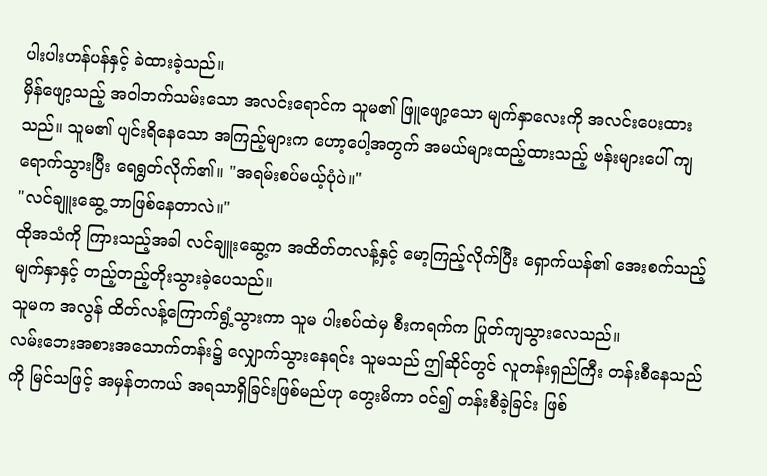ပါးပါးဟန်ပန်နှင့် ခဲထားခဲ့သည်။
မှိန်ဖျော့သည့် အဝါဘက်သမ်းသော အလင်းရောင်က သူမ၏ ဖြူဖျော့သော မျက်နှာလေးကို အလင်းပေးထားသည်။ သူမ၏ ပျင်းရိနေသော အကြည့်များက ဟော့ပေါ့အတွက် အမယ်များထည့်ထားသည့် ဗန်းများပေါ် ကျရောက်သွားပြီး ရေရွတ်လိုက်၏။ "အရမ်းစပ်မယ့်ပုံပဲ။"
"လင်ချူးဆွေ့ ဘာဖြစ်နေတာလဲ။"
ထိုအသံကို ကြားသည့်အခါ လင်ချူးဆွေ့က အထိတ်တလန့်နှင့် မော့ကြည့်လိုက်ပြီး ရှောက်ယန်၏ အေးစက်သည့် မျက်နှာနှင့် တည့်တည့်တိုးသွားခဲ့ပေသည်။
သူမက အလွန် ထိတ်လန့်ကြောက်ရွံ့သွားကာ သူမ ပါးစပ်ထဲမှ စီးကရက်က ပြုတ်ကျသွားလေသည်။
လမ်းဘေးအစားအသောက်တန်း၌ လျှောက်သွားနေရင်း သူမသည် ဤဆိုင်တွင် လူတန်းရှည်ကြီး တန်းစီနေသည်ကို မြင်သဖြင့် အမှန်တကယ် အရသာရှိခြင်းဖြစ်မည်ဟု တွေးမိကာ ဝင်၍ တန်းစီခဲ့ခြင်း ဖြစ်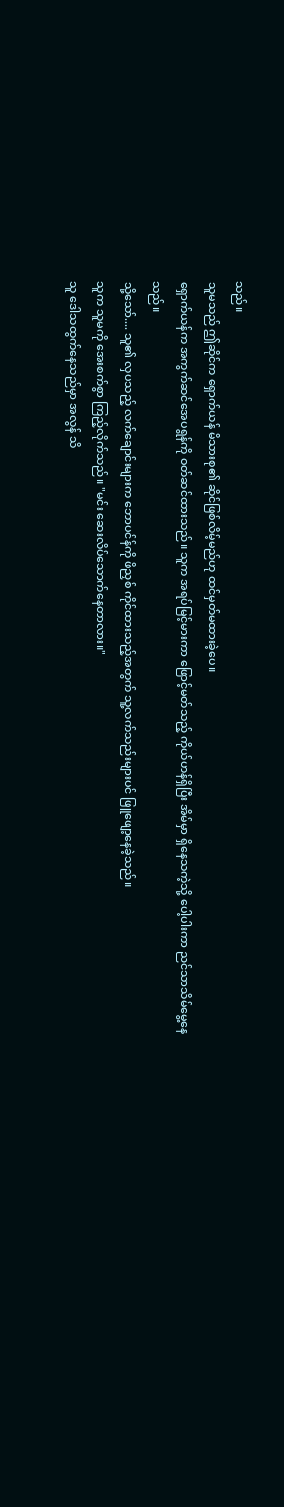သည်။
သူမသည် ဤဆိုင်က ရှောက်ယန် မိသားစု၏ ဆိုင်ဖြစ်လိမ့်မည်ဟု ထင်မှတ်မထားခဲ့ပေ။
ရှောက်ယန်က အကွက်ဆင်အေပရွန်ကို ဝတ်ဆင်ထားသည်။ သူက အရပ်မြင့်မားကာ ဖြောင့်မတ်သည့် ကိုယ်ဟန်ရှိပြီး အိမ်မှာ ရှိနေသကဲ့သို့ ပေါ့ပါးကာ ညင်သာသိမ်မွေ့နေသည်။
သို့သော်.... သူ၏ လှပသည့် လက်ချောင်းများက ဘောပင်န်ကို ဖိညှစ် ကိုင်ထားသည့်အတွက် သူ့လက်သည်းများပင် ဖြူဖျော့နေခဲ့သည်။
သူက သူမကို အေးစက်စွာ ကြည့်လိုက်သည်။ "မင်း ဆေးလိပ်သောက်နေတာလား။"
သူ ဒေါသထွက်နေသည်မှာ အလွန် သိ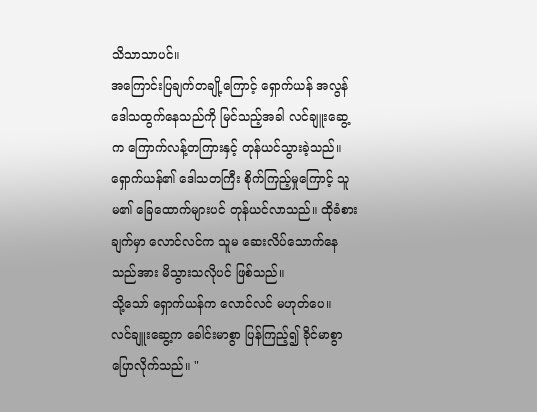သိသာသာပင်။
အကြောင်းပြချက်တချို့ကြောင့် ရှောက်ယန် အလွန် ဒေါသထွက်နေသည်ကို မြင်သည့်အခါ လင်ချူးဆွေ့က ကြောက်လန့်တကြားနှင့် တုန်ယင်သွားခဲ့သည်။
ရှောက်ယန်၏ ဒေါသတကြီး စိုက်ကြည့်မှုကြောင့် သူမ၏ ခြေထောက်များပင် တုန်ယင်လာသည်။ ထိုခံစားချက်မှာ လောင်လင်က သူမ ဆေးလိပ်သောက်နေသည်အား မိသွားသလိုပင် ဖြစ်သည်။
သို့သော် ရှောက်ယန်က လောင်လင် မဟုတ်ပေ။
လင်ချူးဆွေ့က ခေါင်းမာစွာ ပြန်ကြည့်၍ ခိုင်မာစွာ ပြောလိုက်သည်။ "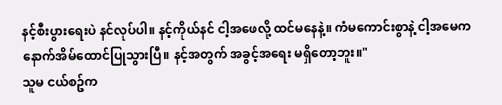နင့်စီးပွားရေးပဲ နင်လုပ်ပါ။ နင့်ကိုယ်နင် ငါ့အဖေလို့ ထင်မနေနဲ့။ ကံမကောင်းစွာနဲ့ ငါ့အမေက နောက်အိမ်ထောင်ပြုသွားပြီ။ နင့်အတွက် အခွင့်အရေး မရှိတော့ဘူး။"
သူမ ငယ်စဥ်က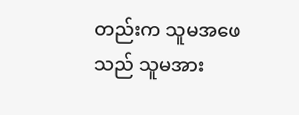တည်းက သူမအဖေသည် သူမအား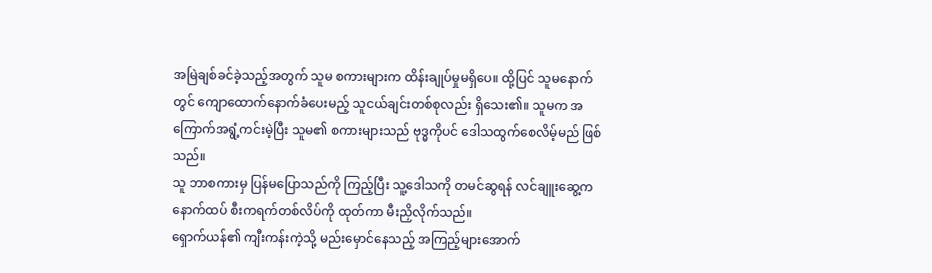အမြဲချစ်ခင်ခဲ့သည့်အတွက် သူမ စကားများက ထိန်းချုပ်မှုမရှိပေ။ ထို့ပြင် သူမနောက်တွင် ကျောထောက်နောက်ခံပေးမည့် သူငယ်ချင်းတစ်စုလည်း ရှိသေး၏။ သူမက အကြောက်အရွံ့ကင်းမဲ့ပြီး သူမ၏ စကားများသည် ဗုဒ္ဓကိုပင် ဒေါသထွက်စေလိမ့်မည် ဖြစ်သည်။
သူ ဘာစကားမှ ပြန်မပြောသည်ကို ကြည့်ပြီး သူ့ဒေါသကို တမင်ဆွရန် လင်ချူးဆွေ့က နောက်ထပ် စီးကရက်တစ်လိပ်ကို ထုတ်ကာ မီးညှိလိုက်သည်။
ရှောက်ယန်၏ ကျီးကန်းကဲ့သို့ မည်းမှောင်နေသည့် အကြည့်များအောက်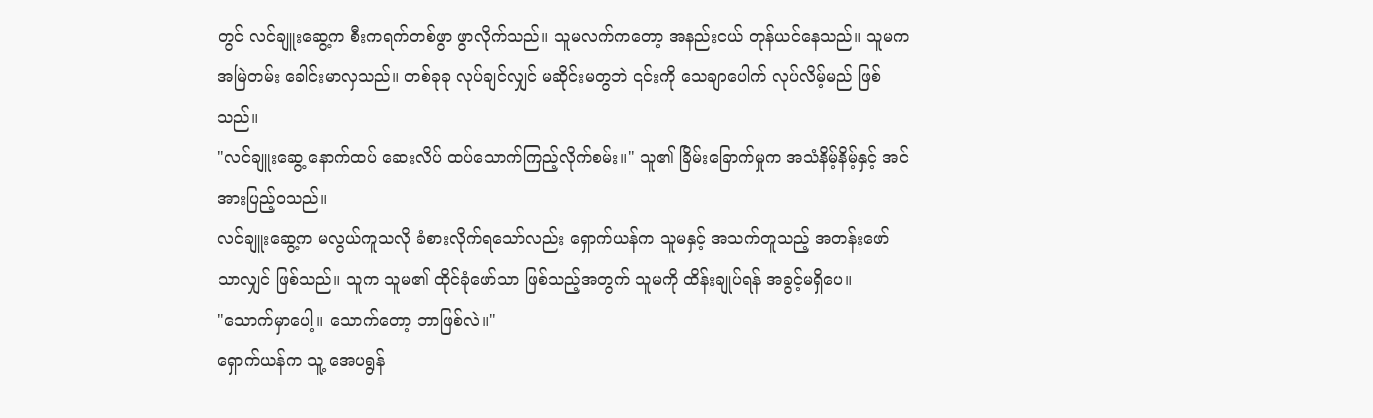တွင် လင်ချူးဆွေ့က စီးကရက်တစ်ဖွာ ဖွာလိုက်သည်။ သူမလက်ကတော့ အနည်းငယ် တုန်ယင်နေသည်။ သူမက အမြဲတမ်း ခေါင်းမာလှသည်။ တစ်ခုခု လုပ်ချင်လျှင် မဆိုင်းမတွဘဲ ၎င်းကို သေချာပေါက် လုပ်လိမ့်မည် ဖြစ်သည်။
"လင်ချူးဆွေ့ နောက်ထပ် ဆေးလိပ် ထပ်သောက်ကြည့်လိုက်စမ်း။" သူ၏ ခြိမ်းခြောက်မှုက အသံနိမ့်နိမ့်နှင့် အင်အားပြည့်ဝသည်။
လင်ချူးဆွေ့က မလွယ်ကူသလို ခံစားလိုက်ရသော်လည်း ရှောက်ယန်က သူမနှင့် အသက်တူသည့် အတန်းဖော်သာလျှင် ဖြစ်သည်။ သူက သူမ၏ ထိုင်ခုံဖော်သာ ဖြစ်သည့်အတွက် သူမကို ထိန်းချုပ်ရန် အခွင့်မရှိပေ။
"သောက်မှာပေါ့။ သောက်တော့ ဘာဖြစ်လဲ။"
ရှောက်ယန်က သူ့ အေပရွန်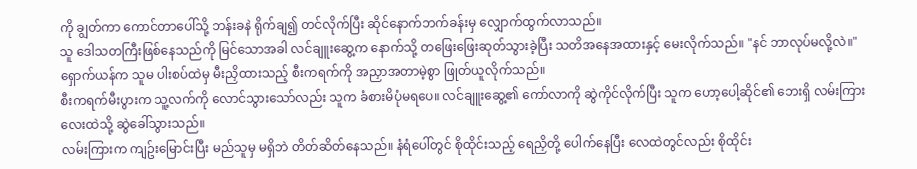ကို ချွတ်ကာ ကောင်တာပေါ်သို့ ဘန်းခနဲ ရိုက်ချ၍ တင်လိုက်ပြီး ဆိုင်နောက်ဘက်ခန်းမှ လျှောက်ထွက်လာသည်။
သူ ဒေါသတကြီးဖြစ်နေသည်ကို မြင်သောအခါ လင်ချူးဆွေ့က နောက်သို့ တဖြေးဖြေးဆုတ်သွားခဲ့ပြီး သတိအနေအထားနှင့် မေးလိုက်သည်။ "နင် ဘာလုပ်မလို့လဲ။"
ရှောက်ယန်က သူမ ပါးစပ်ထဲမှ မီးညှိထားသည့် စီးကရက်ကို အညှာအတာမဲ့စွာ ဖြုတ်ယူလိုက်သည်။
စီးကရက်မီးပွားက သူ့လက်ကို လောင်သွားသော်လည်း သူက ခံစားမိပုံမရပေ။ လင်ချူးဆွေ့၏ ကော်လာကို ဆွဲကိုင်လိုက်ပြီး သူက ဟော့ပေါ့ဆိုင်၏ ဘေးရှိ လမ်းကြားလေးထဲသို့ ဆွဲခေါ်သွားသည်။
လမ်းကြားက ကျဥ်းမြောင်းပြီး မည်သူမှ မရှိဘဲ တိတ်ဆိတ်နေသည်။ နံရံပေါ်တွင် စိုထိုင်းသည့် ရေညှိတို့ ပေါက်နေပြီး လေထဲတွင်လည်း စိုထိုင်း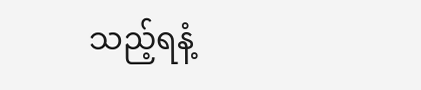သည့်ရနံ့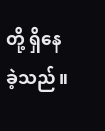တို့ ရှိနေခဲ့သည်။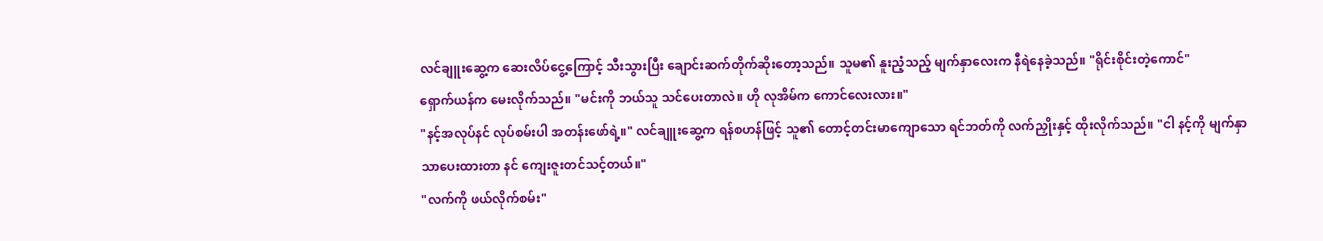လင်ချူးဆွေ့က ဆေးလိပ်ငွေ့ကြောင့် သီးသွားပြီး ချောင်းဆက်တိုက်ဆိုးတော့သည်။ သူမ၏ နူးညံ့သည့် မျက်နှာလေးက နီရဲနေခဲ့သည်။ "ရိုင်းစိုင်းတဲ့ကောင်"
ရှောက်ယန်က မေးလိုက်သည်။ "မင်းကို ဘယ်သူ သင်ပေးတာလဲ။ ဟို လုအိမ်က ကောင်လေးလား။"
"နင့်အလုပ်နင် လုပ်စမ်းပါ အတန်းဖော်ရဲ့။" လင်ချူးဆွေ့က ရန်စဟန်ဖြင့် သူ၏ တောင့်တင်းမာကျောသော ရင်ဘတ်ကို လက်ညှိုးနှင့် ထိုးလိုက်သည်။ "ငါ နင့်ကို မျက်နှာသာပေးထားတာ နင် ကျေးဇူးတင်သင့်တယ်။"
"လက်ကို ဖယ်လိုက်စမ်း"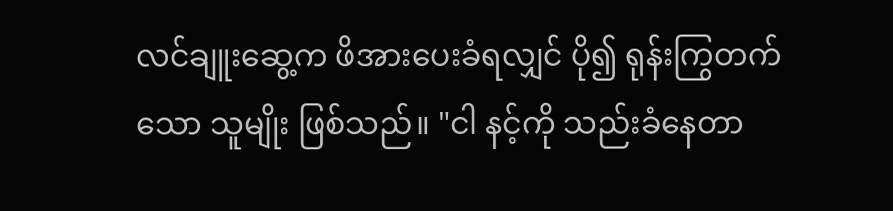လင်ချူးဆွေ့က ဖိအားပေးခံရလျှင် ပို၍ ရုန်းကြွတက်သော သူမျိုး ဖြစ်သည်။ "ငါ နင့်ကို သည်းခံနေတာ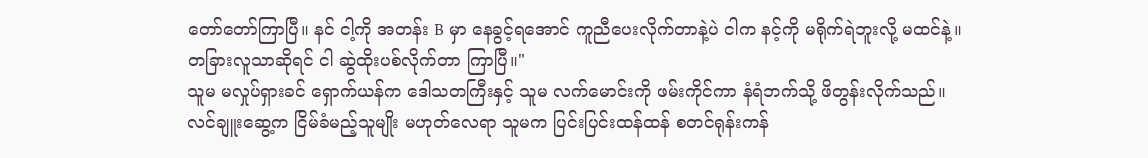တော်တော်ကြာပြီ။ နင် ငါ့ကို အတန်း B မှာ နေခွင့်ရအောင် ကူညီပေးလိုက်တာနဲ့ပဲ ငါက နင့်ကို မရိုက်ရဲဘူးလို့ မထင်နဲ့။ တခြားလူသာဆိုရင် ငါ ဆွဲထိုးပစ်လိုက်တာ ကြာပြီ။"
သူမ မလှုပ်ရှားခင် ရှောက်ယန်က ဒေါသတကြီးနှင့် သူမ လက်မောင်းကို ဖမ်းကိုင်ကာ နံရံဘက်သို့ ဖိတွန်းလိုက်သည်။
လင်ချူးဆွေ့က ငြိမ်ခံမည့်သူမျိုး မဟုတ်လေရာ သူမက ပြင်းပြင်းထန်ထန် စတင်ရုန်းကန်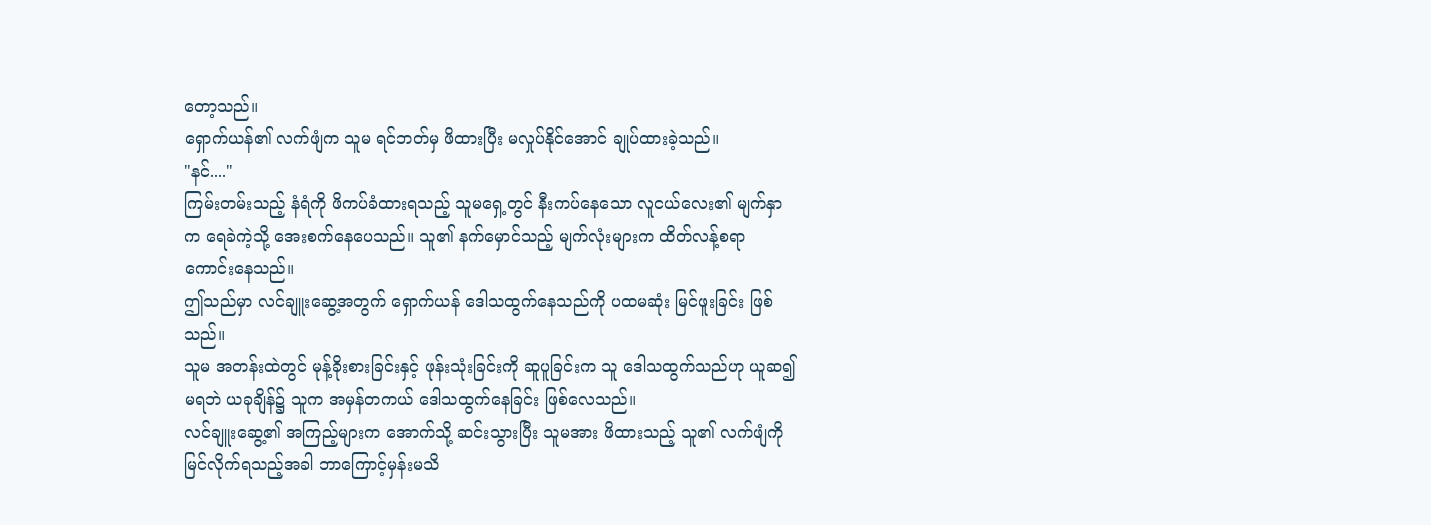တော့သည်။
ရှောက်ယန်၏ လက်ဖျံက သူမ ရင်ဘတ်မှ ဖိထားပြီး မလှုပ်နိုင်အောင် ချုပ်ထားခဲ့သည်။
"နင်...."
ကြမ်းတမ်းသည့် နံရံကို ဖိကပ်ခံထားရသည့် သူမရှေ့တွင် နီးကပ်နေသော လူငယ်လေး၏ မျက်နှာက ရေခဲကဲ့သို့ အေးစက်နေပေသည်။ သူ၏ နက်မှောင်သည့် မျက်လုံးများက ထိတ်လန့်စရာ ကောင်းနေသည်။
ဤသည်မှာ လင်ချူးဆွေ့အတွက် ရှောက်ယန် ဒေါသထွက်နေသည်ကို ပထမဆုံး မြင်ဖူးခြင်း ဖြစ်သည်။
သူမ အတန်းထဲတွင် မုန့်ခိုးစားခြင်းနှင့် ဖုန်းသုံးခြင်းကို ဆူပူခြင်းက သူ ဒေါသထွက်သည်ဟု ယူဆ၍ မရဘဲ ယခုချိန်၌ သူက အမှန်တကယ် ဒေါသထွက်နေခြင်း ဖြစ်လေသည်။
လင်ချူးဆွေ့၏ အကြည့်များက အောက်သို့ ဆင်းသွားပြီး သူမအား ဖိထားသည့် သူ၏ လက်ဖျံကို မြင်လိုက်ရသည့်အခါ ဘာကြောင့်မှန်းမသိ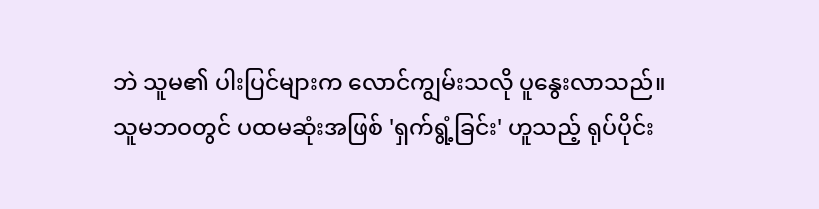ဘဲ သူမ၏ ပါးပြင်များက လောင်ကျွမ်းသလို ပူနွေးလာသည်။
သူမဘဝတွင် ပထမဆုံးအဖြစ် 'ရှက်ရွံ့ခြင်း' ဟူသည့် ရုပ်ပိုင်း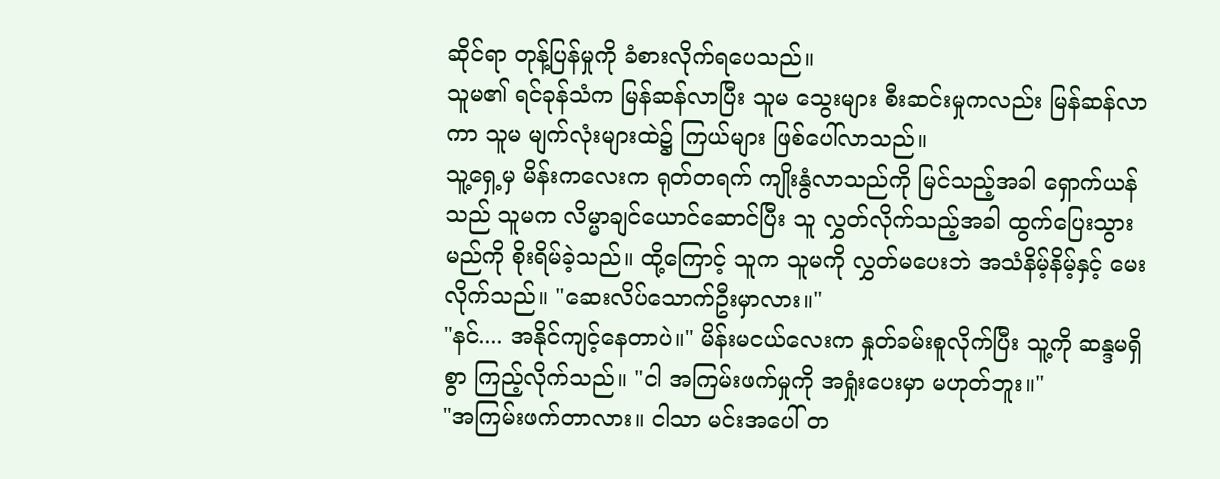ဆိုင်ရာ တုန့်ပြန်မှုကို ခံစားလိုက်ရပေသည်။
သူမ၏ ရင်ခုန်သံက မြန်ဆန်လာပြီး သူမ သွေးများ စီးဆင်းမှုကလည်း မြန်ဆန်လာကာ သူမ မျက်လုံးများထဲ၌ ကြယ်များ ဖြစ်ပေါ်လာသည်။
သူ့ရှေ့မှ မိန်းကလေးက ရုတ်တရက် ကျိုးနွံလာသည်ကို မြင်သည့်အခါ ရှောက်ယန်သည် သူမက လိမ္မာချင်ယောင်ဆောင်ပြီး သူ လွှတ်လိုက်သည့်အခါ ထွက်ပြေးသွားမည်ကို စိုးရိမ်ခဲ့သည်။ ထို့ကြောင့် သူက သူမကို လွှတ်မပေးဘဲ အသံနိမ့်နိမ့်နှင့် မေးလိုက်သည်။ "ဆေးလိပ်သောက်ဦးမှာလား။"
"နင်.... အနိုင်ကျင့်နေတာပဲ။" မိန်းမငယ်လေးက နှုတ်ခမ်းစူလိုက်ပြီး သူ့ကို ဆန္ဒမရှိစွာ ကြည့်လိုက်သည်။ "ငါ အကြမ်းဖက်မှုကို အရှုံးပေးမှာ မဟုတ်ဘူး။"
"အကြမ်းဖက်တာလား။ ငါသာ မင်းအပေါ် တ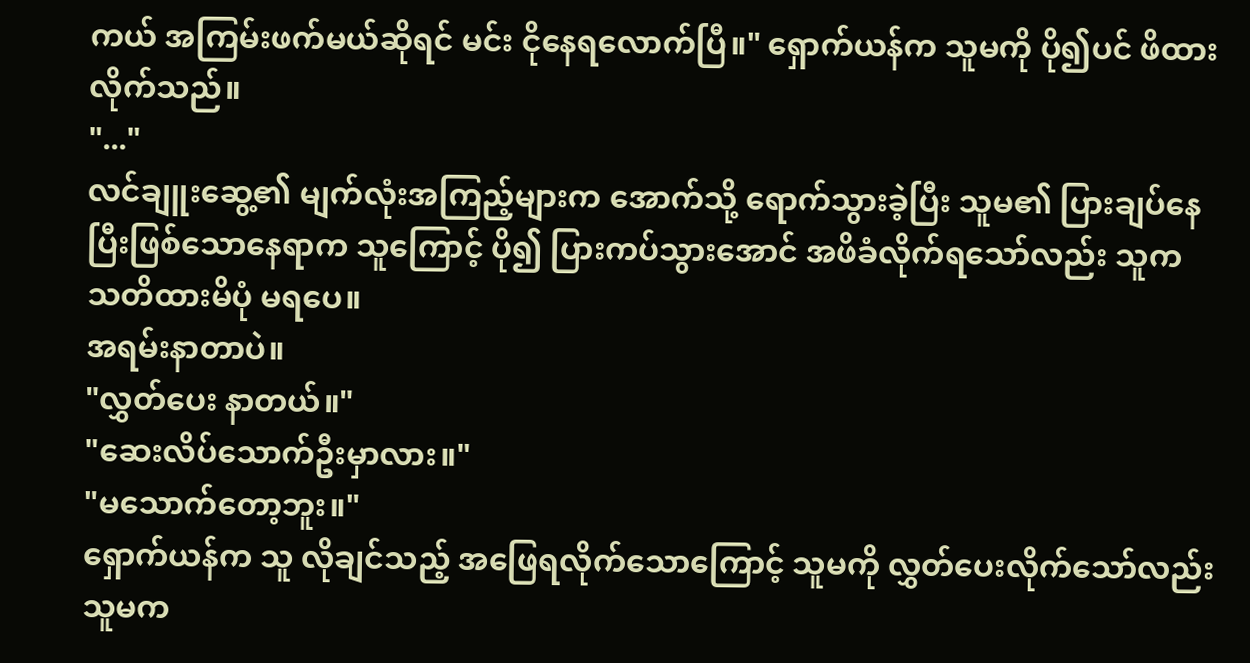ကယ် အကြမ်းဖက်မယ်ဆိုရင် မင်း ငိုနေရလောက်ပြီ။" ရှောက်ယန်က သူမကို ပို၍ပင် ဖိထားလိုက်သည်။
"..."
လင်ချူးဆွေ့၏ မျက်လုံးအကြည့်များက အောက်သို့ ရောက်သွားခဲ့ပြီး သူမ၏ ပြားချပ်နေပြီးဖြစ်သောနေရာက သူကြောင့် ပို၍ ပြားကပ်သွားအောင် အဖိခံလိုက်ရသော်လည်း သူက သတိထားမိပုံ မရပေ။
အရမ်းနာတာပဲ။
"လွှတ်ပေး နာတယ်။"
"ဆေးလိပ်သောက်ဦးမှာလား။"
"မသောက်တော့ဘူး။"
ရှောက်ယန်က သူ လိုချင်သည့် အဖြေရလိုက်သောကြောင့် သူမကို လွှတ်ပေးလိုက်သော်လည်း သူမက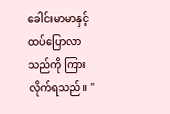ခေါင်းမာမာနှင့် ထပ်ပြောလာသည်ကို ကြားလိုက်ရသည်။ "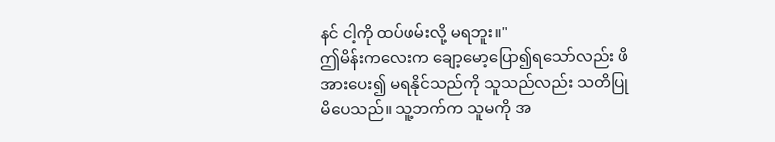နင် ငါ့ကို ထပ်ဖမ်းလို့ မရဘူး။"
ဤမိန်းကလေးက ချော့မော့ပြော၍ရသော်လည်း ဖိအားပေး၍ မရနိုင်သည်ကို သူသည်လည်း သတိပြုမိပေသည်။ သူ့ဘက်က သူမကို အ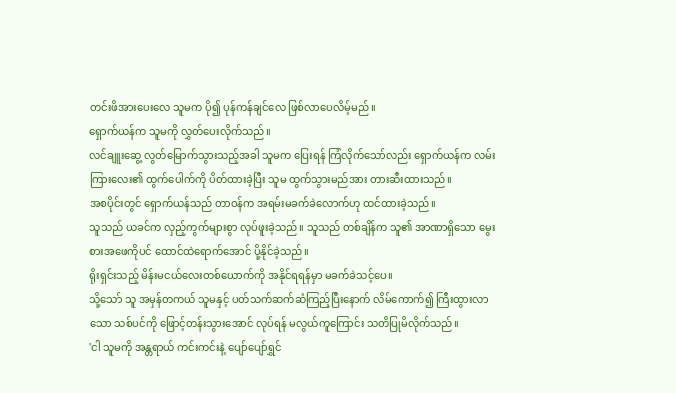တင်းဖိအားပေးလေ သူမက ပို၍ ပုန်ကန်ချင်လေ ဖြစ်လာပေလိမ့်မည်။
ရှောက်ယန်က သူမကို လွှတ်ပေးလိုက်သည်။
လင်ချူးဆွေ့ လွတ်မြောက်သွားသည့်အခါ သူမက ပြေးရန် ကြံလိုက်သော်လည်း ရှောက်ယန်က လမ်းကြားလေး၏ ထွက်ပေါက်ကို ပိတ်ထားခဲ့ပြီး သူမ ထွက်သွားမည်အား တားဆီးထားသည်။
အစပိုင်းတွင် ရှောက်ယန်သည် တာဝန်က အရမ်းမခက်ခဲလောက်ဟု ထင်ထားခဲ့သည်။
သူသည် ယခင်က လှည့်ကွက်များစွာ လုပ်ဖူးခဲ့သည်။ သူသည် တစ်ချိန်က သူ၏ အာဏာရှိသော မွေးစားအဖေကိုပင် ထောင်ထဲရောက်အောင် ပို့နိုင်ခဲ့သည်။
ရိုးရှင်းသည့် မိန်းမငယ်လေးတစ်ယောက်ကို အနိုင်ရရန်မှာ မခက်ခဲသင့်ပေ။
သို့သော် သူ အမှန်တကယ် သူမနှင့် ပတ်သက်ဆက်ဆံကြည့်ပြီးနောက် လိမ်ကောက်၍ ကြီးထွားလာသော သစ်ပင်ကို ဖြောင့်တန်းသွားအောင် လုပ်ရန် မလွယ်ကူကြောင်း သတိပြုမိလိုက်သည်။
'ငါ သူမကို အန္တရာယ် ကင်းကင်းနဲ့ ပျော်ပျော်ရွှင်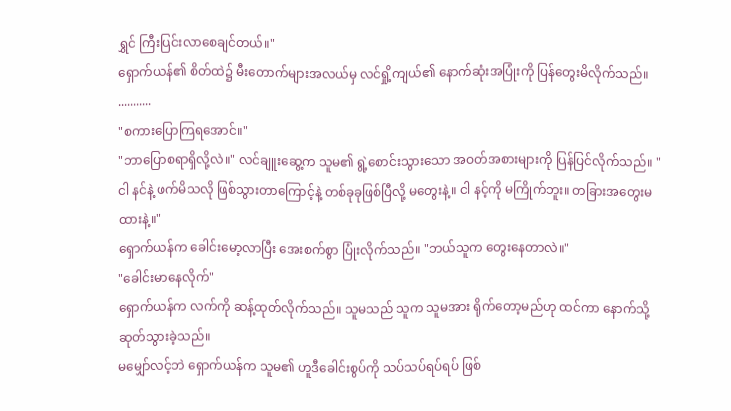ရွှင် ကြီးပြင်းလာစေချင်တယ်။"
ရှောက်ယန်၏ စိတ်ထဲ၌ မီးတောက်များအလယ်မှ လင်ရှို့ကျယ်၏ နောက်ဆုံးအပြုံးကို ပြန်တွေးမိလိုက်သည်။
...........
"စကားပြောကြရအောင်။"
"ဘာပြောစရာရှိလို့လဲ။" လင်ချူးဆွေ့က သူမ၏ ရွဲ့စောင်းသွားသော အဝတ်အစားများကို ပြန်ပြင်လိုက်သည်။ "ငါ နင်နဲ့ ဖက်မိသလို ဖြစ်သွားတာကြောင့်နဲ့ တစ်ခုခုဖြစ်ပြီလို့ မတွေးနဲ့။ ငါ နင့်ကို မကြိုက်ဘူး။ တခြားအတွေးမထားနဲ့။"
ရှောက်ယန်က ခေါင်းမော့လာပြီး အေးစက်စွာ ပြုံးလိုက်သည်။ "ဘယ်သူက တွေးနေတာလဲ။"
"ခေါင်းမာနေလိုက်"
ရှောက်ယန်က လက်ကို ဆန့်ထုတ်လိုက်သည်။ သူမသည် သူက သူမအား ရိုက်တော့မည်ဟု ထင်ကာ နောက်သို့ ဆုတ်သွားခဲ့သည်။
မမျှော်လင့်ဘဲ ရှောက်ယန်က သူမ၏ ဟူဒီခေါင်းစွပ်ကို သပ်သပ်ရပ်ရပ် ဖြစ်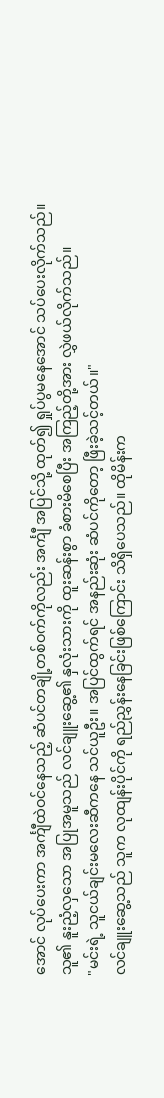အောင် လုပ်ပေးကာ အင်္ကျီထဲဝင်နေသည့် ဆံပင်တချို့တစ်ဝက်ကိုလည်း အင်္ကျီ အပြင်သို့ ထုတ်၍ ရှုပ်ပွမနေအောင် သပ်ပေးလိုက်သည်။
သူ၏ နူးညံ့လှသော အပြုအမူသည် လင်ချူးဆွေ့၏ နှလုံးသားကို ထူးဆန်းစွာ ခံစားမိစေပြီး အကြည့်တို့အား လွှဲဖယ်လိုက်သည်။
"မင်းရဲ့ သူငယ်ချင်းမလေးဆီကနေ သင်ယူဦး။ အပြင်ထွက်ရင် အနည်းဆုံး ဆံပင်ကိုတော့ ဖြီးခဲ့သင့်တယ်။"
လင်ချူးဆွေ့သည် သူက လုထျန်းပိုင်ကို ရည်ညွှန်းနေခြင်းဖြစ်ကြောင်း သိရှိပေသည်။ ထိုမိန်းက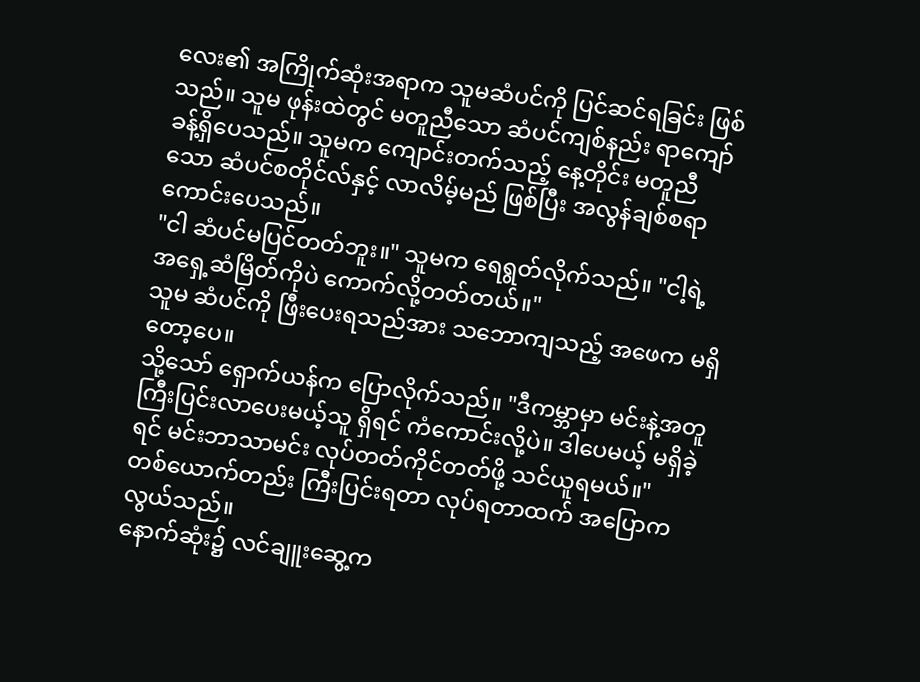လေး၏ အကြိုက်ဆုံးအရာက သူမဆံပင်ကို ပြင်ဆင်ရခြင်း ဖြစ်သည်။ သူမ ဖုန်းထဲတွင် မတူညီသော ဆံပင်ကျစ်နည်း ရာကျော်ခန့်ရှိပေသည်။ သူမက ကျောင်းတက်သည့် နေ့တိုင်း မတူညီသော ဆံပင်စတိုင်လ်နှင့် လာလိမ့်မည် ဖြစ်ပြီး အလွန်ချစ်စရာကောင်းပေသည်။
"ငါ ဆံပင်မပြင်တတ်ဘူး။" သူမက ရေရွတ်လိုက်သည်။ "ငါ့ရဲ့ အရှေ့ဆံမြိတ်ကိုပဲ ကောက်လို့တတ်တယ်။"
သူမ ဆံပင်ကို ဖြီးပေးရသည်အား သဘောကျသည့် အဖေက မရှိတော့ပေ။
သို့သော် ရှောက်ယန်က ပြောလိုက်သည်။ "ဒီကမ္ဘာမှာ မင်းနဲ့အတူ ကြီးပြင်းလာပေးမယ့်သူ ရှိရင် ကံကောင်းလို့ပဲ။ ဒါပေမယ့် မရှိခဲ့ရင် မင်းဘာသာမင်း လုပ်တတ်ကိုင်တတ်ဖို့ သင်ယူရမယ်။"
တစ်ယောက်တည်း ကြီးပြင်းရတာ လုပ်ရတာထက် အပြောက လွယ်သည်။
နောက်ဆုံး၌ လင်ချူးဆွေ့က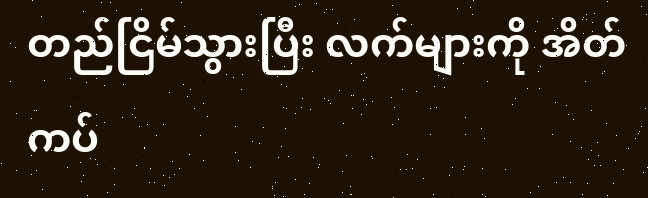တည်ငြိမ်သွားပြီး လက်များကို အိတ်ကပ်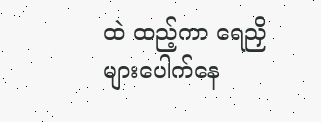ထဲ ထည့်ကာ ရေညှိများပေါက်နေ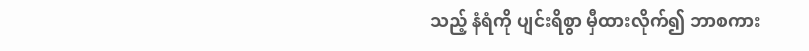သည့် နံရံကို ပျင်းရိစွာ မှီထားလိုက်၍ ဘာစကား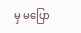မှ မပြော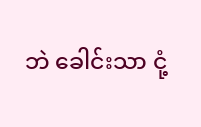ဘဲ ခေါင်းသာ ငုံ့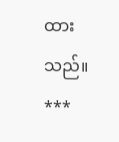ထားသည်။
***